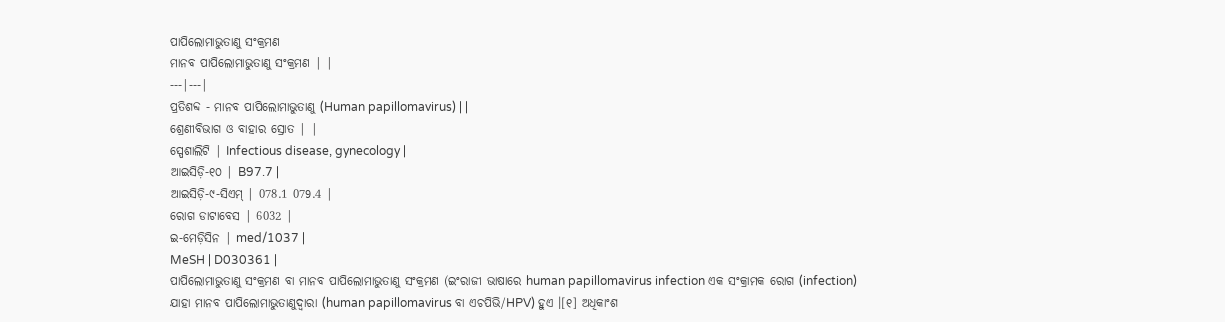ପାପିଲୋମାଭୁତାଣୁ ସଂକ୍ରମଣ
ମାନବ ପାପିଲୋମାଭୁତାଣୁ ସଂକ୍ରମଣ | |
---|---|
ପ୍ରତିଶବ୍ଦ - ମାନବ ପାପିଲୋମାଭୁତାଣୁ (Human papillomavirus) | |
ଶ୍ରେଣୀବିଭାଗ ଓ ବାହାର ସ୍ରୋତ | |
ସ୍ପେଶାଲିଟି | Infectious disease, gynecology |
ଆଇସିଡ଼ି-୧୦ | B97.7 |
ଆଇସିଡ଼ି-୯-ସିଏମ୍ | 078.1 079.4 |
ରୋଗ ଡାଟାବେସ | 6032 |
ଇ-ମେଡ଼ିସିନ | med/1037 |
MeSH | D030361 |
ପାପିଲୋମାଭୁତାଣୁ ସଂକ୍ରମଣ ବା ମାନବ ପାପିଲୋମାଭୁତାଣୁ ସଂକ୍ରମଣ (ଇଂରାଜୀ ଭାଷାରେ human papillomavirus infection ଏକ ସଂକ୍ରାମକ ରୋଗ (infection) ଯାହା ମାନବ ପାପିଲୋମାଭୁତାଣୁଦ୍ୱାରା (human papillomavirus ବା ଏଚପିଭି/HPV) ହୁଏ ।[୧] ଅଧିକାଂଶ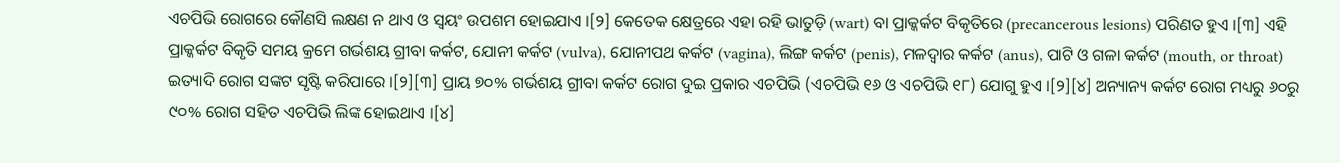ଏଚପିଭି ରୋଗରେ କୌଣସି ଲକ୍ଷଣ ନ ଥାଏ ଓ ସ୍ୱୟଂ ଉପଶମ ହୋଇଯାଏ ।[୨] କେତେକ କ୍ଷେତ୍ରରେ ଏହା ରହି ଭାତୁଡ଼ି (wart) ବା ପ୍ରାକ୍କର୍କଟ ବିକୃତିରେ (precancerous lesions) ପରିଣତ ହୁଏ ।[୩] ଏହି ପ୍ରାକ୍କର୍କଟ ବିକୃତି ସମୟ କ୍ରମେ ଗର୍ଭଶୟ ଗ୍ରୀବା କର୍କଟ, ଯୋନୀ କର୍କଟ (vulva), ଯୋନୀପଥ କର୍କଟ (vagina), ଲିଙ୍ଗ କର୍କଟ (penis), ମଳଦ୍ୱାର କର୍କଟ (anus), ପାଟି ଓ ଗଳା କର୍କଟ (mouth, or throat) ଇତ୍ୟାଦି ରୋଗ ସଙ୍କଟ ସୃଷ୍ଟି କରିପାରେ ।[୨][୩] ପ୍ରାୟ ୭୦% ଗର୍ଭଶୟ ଗ୍ରୀବା କର୍କଟ ରୋଗ ଦୁଇ ପ୍ରକାର ଏଚପିଭି (ଏଚପିଭି ୧୬ ଓ ଏଚପିଭି ୧୮) ଯୋଗୁ ହୁଏ ।[୨][୪] ଅନ୍ୟାନ୍ୟ କର୍କଟ ରୋଗ ମଧ୍ୟରୁ ୬୦ରୁ ୯୦% ରୋଗ ସହିତ ଏଚପିଭି ଲିଙ୍କ ହୋଇଥାଏ ।[୪]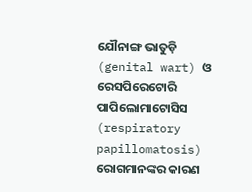ଯୌନାଙ୍ଗ ଭାତୁଡ଼ି (genital wart) ଓ ରେସପିରେଟୋରି ପାପିଲୋମାଟୋସିସ (respiratory papillomatosis) ରୋଗମାନଙ୍କର କାରଣ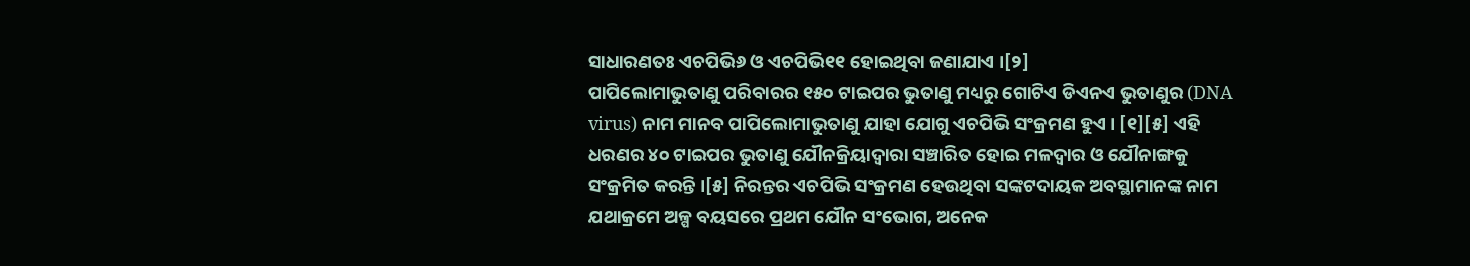ସାଧାରଣତଃ ଏଚପିଭି୬ ଓ ଏଚପିଭି୧୧ ହୋଇଥିବା ଜଣାଯାଏ ।[୨]
ପାପିଲୋମାଭୁତାଣୁ ପରିବାରର ୧୫୦ ଟାଇପର ଭୁତାଣୁ ମଧ୍ୟରୁ ଗୋଟିଏ ଡିଏନଏ ଭୁତାଣୁର (DNA virus) ନାମ ମାନବ ପାପିଲୋମାଭୁତାଣୁ ଯାହା ଯୋଗୁ ଏଚପିଭି ସଂକ୍ରମଣ ହୁଏ । [୧][୫] ଏହି ଧରଣର ୪୦ ଟାଇପର ଭୁତାଣୁ ଯୌନକ୍ରିୟାଦ୍ୱାରା ସଞ୍ଚାରିତ ହୋଇ ମଳଦ୍ୱାର ଓ ଯୌନାଙ୍ଗକୁ ସଂକ୍ରମିତ କରନ୍ତି ।[୫] ନିରନ୍ତର ଏଚପିଭି ସଂକ୍ରମଣ ହେଉଥିବା ସଙ୍କଟଦାୟକ ଅବସ୍ଥାମାନଙ୍କ ନାମ ଯଥାକ୍ରମେ ଅଳ୍ପ ବୟସରେ ପ୍ରଥମ ଯୌନ ସଂଭୋଗ, ଅନେକ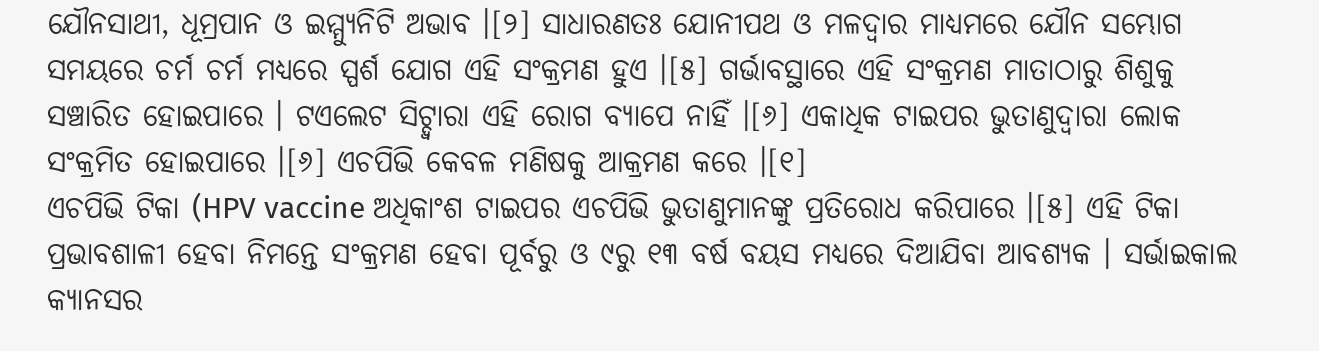ଯୌନସାଥୀ, ଧୂମ୍ରପାନ ଓ ଇମ୍ମ୍ୟୁନିଟି ଅଭାବ ।[୨] ସାଧାରଣତଃ ଯୋନୀପଥ ଓ ମଳଦ୍ୱାର ମାଧ୍ୟମରେ ଯୌନ ସମ୍ଭୋଗ ସମୟରେ ଚର୍ମ ଚର୍ମ ମଧ୍ୟରେ ସ୍ପର୍ଶ ଯୋଗ ଏହି ସଂକ୍ରମଣ ହୁଏ ।[୫] ଗର୍ଭାବସ୍ଥାରେ ଏହି ସଂକ୍ରମଣ ମାତାଠାରୁ ଶିଶୁକୁ ସଞ୍ଚାରିତ ହୋଇପାରେ । ଟଏଲେଟ ସିଟ୍ଦ୍ୱାରା ଏହି ରୋଗ ବ୍ୟାପେ ନାହିଁ ।[୬] ଏକାଧିକ ଟାଇପର ଭୁତାଣୁଦ୍ୱାରା ଲୋକ ସଂକ୍ରମିତ ହୋଇପାରେ ।[୬] ଏଚପିଭି କେବଳ ମଣିଷକୁ ଆକ୍ରମଣ କରେ ।[୧]
ଏଚପିଭି ଟିକା (HPV vaccine ଅଧିକାଂଶ ଟାଇପର ଏଚପିଭି ଭୁତାଣୁମାନଙ୍କୁ ପ୍ରତିରୋଧ କରିପାରେ ।[୫] ଏହି ଟିକା ପ୍ରଭାବଶାଳୀ ହେବା ନିମନ୍ତେ ସଂକ୍ରମଣ ହେବା ପୂର୍ବରୁ ଓ ୯ରୁ ୧୩ ବର୍ଷ ବୟସ ମଧ୍ୟରେ ଦିଆଯିବା ଆବଶ୍ୟକ । ସର୍ଭାଇକାଲ କ୍ୟାନସର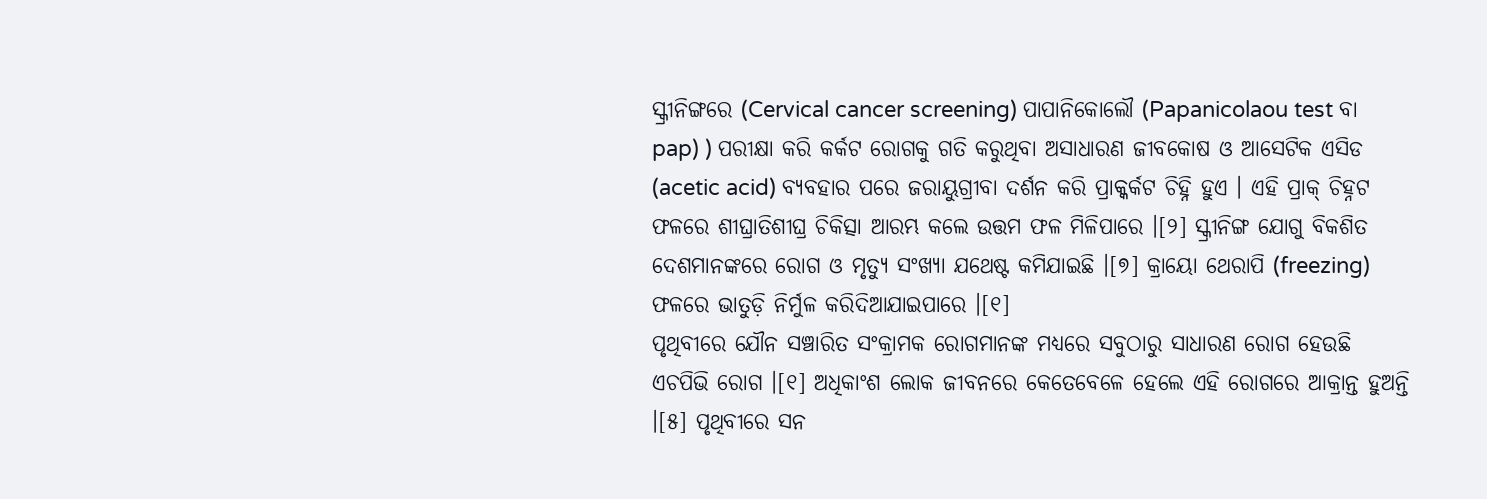ସ୍କ୍ରୀନିଙ୍ଗରେ (Cervical cancer screening) ପାପାନିକୋଲୌ (Papanicolaou test ବା pap) ) ପରୀକ୍ଷା କରି କର୍କଟ ରୋଗକୁ ଗତି କରୁଥିବା ଅସାଧାରଣ ଜୀବକୋଷ ଓ ଆସେଟିକ ଏସିଡ (acetic acid) ବ୍ୟବହାର ପରେ ଜରାୟୁଗ୍ରୀବା ଦର୍ଶନ କରି ପ୍ରାକ୍କର୍କଟ ଚିହ୍ନି ହୁଏ । ଏହି ପ୍ରାକ୍ ଚିହ୍ନଟ ଫଳରେ ଶୀଘ୍ରାତିଶୀଘ୍ର ଚିକିତ୍ସା ଆରମ୍ଭ କଲେ ଉତ୍ତମ ଫଳ ମିଳିପାରେ ।[୨] ସ୍କ୍ରୀନିଙ୍ଗ ଯୋଗୁ ବିକଶିତ ଦେଶମାନଙ୍କରେ ରୋଗ ଓ ମୃତ୍ୟୁ ସଂଖ୍ୟା ଯଥେଷ୍ଟ କମିଯାଇଛି ।[୭] କ୍ରାୟୋ ଥେରାପି (freezing) ଫଳରେ ଭାତୁଡ଼ି ନିର୍ମୁଳ କରିଦିଆଯାଇପାରେ ।[୧]
ପୃଥିବୀରେ ଯୌନ ସଞ୍ଚାରିତ ସଂକ୍ରାମକ ରୋଗମାନଙ୍କ ମଧ୍ୟରେ ସବୁଠାରୁ ସାଧାରଣ ରୋଗ ହେଉଛି ଏଚପିଭି ରୋଗ ।[୧] ଅଧିକାଂଶ ଲୋକ ଜୀବନରେ କେତେବେଳେ ହେଲେ ଏହି ରୋଗରେ ଆକ୍ରାନ୍ତ ହୁଅନ୍ତି ।[୫] ପୃଥିବୀରେ ସନ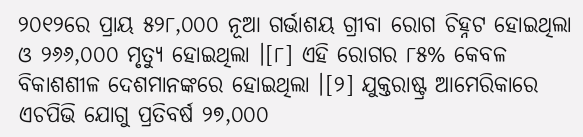୨୦୧୨ରେ ପ୍ରାୟ ୫୨୮,୦୦୦ ନୂଆ ଗର୍ଭାଶୟ ଗ୍ରୀବା ରୋଗ ଚିହ୍ନଟ ହୋଇଥିଲା ଓ ୨୬୬,୦୦୦ ମୃତ୍ୟୁ ହୋଇଥିଲା ।[୮] ଏହି ରୋଗର ୮୫% କେବଳ ବିକାଶଶୀଳ ଦେଶମାନଙ୍କରେ ହୋଇଥିଲା ।[୨] ଯୁକ୍ତରାଷ୍ଟ୍ର ଆମେରିକାରେ ଏଚପିଭି ଯୋଗୁ ପ୍ରତିବର୍ଷ ୨୭,୦୦୦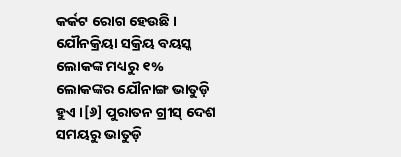କର୍କଟ ରୋଗ ହେଉଛି । ଯୌନକ୍ରିୟା ସକ୍ରିୟ ବୟସ୍କ ଲୋକଙ୍କ ମଧ୍ୟରୁ ୧% ଲୋକଙ୍କର ଯୌନାଙ୍ଗ ଭାତୁଡ଼ି ହୁଏ ।[୬] ପୁରାତନ ଗ୍ରୀସ୍ ଦେଶ ସମୟରୁ ଭାତୁଡ଼ି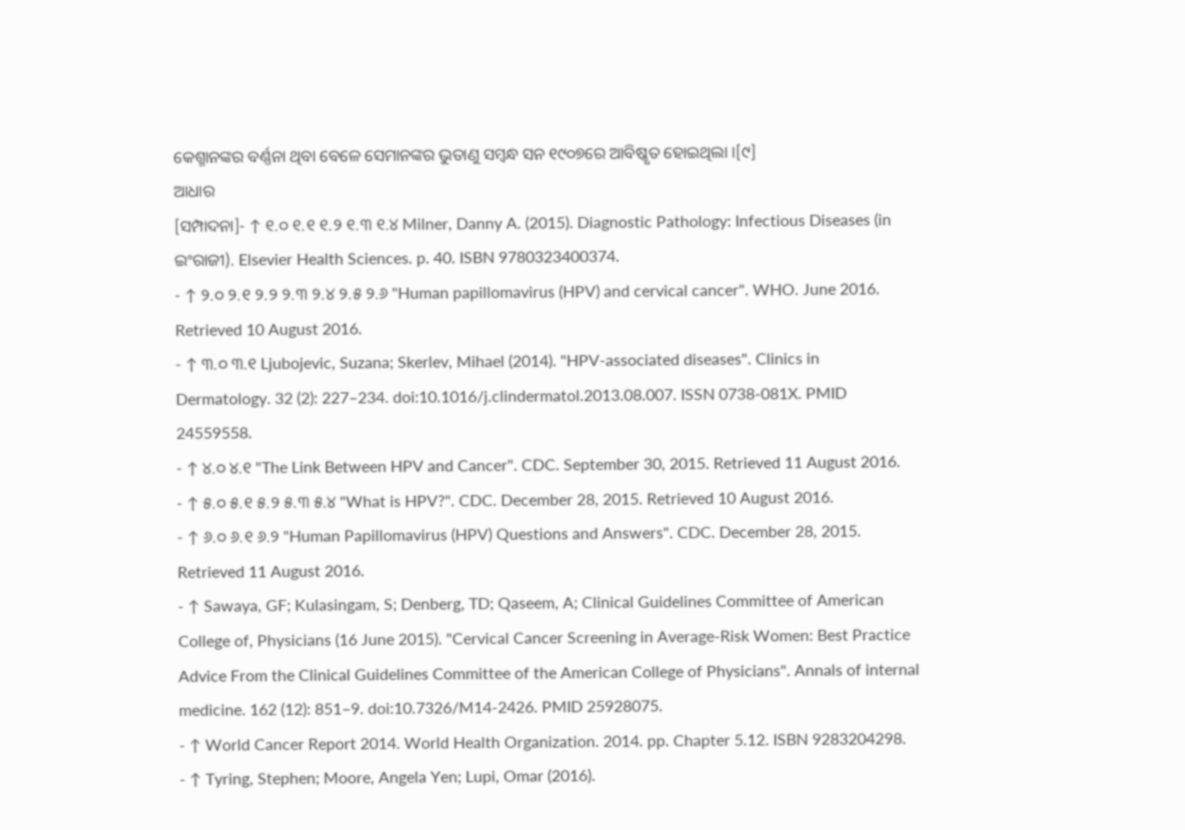କେଶ୍ମାନଙ୍କର ବର୍ଣ୍ଣନା ଥିବା ବେଳେ ସେମାନଙ୍କର ଭୁତାଣୁ ସମ୍ବନ୍ଧ ସନ ୧୯୦୭ରେ ଆବିଷ୍କୃତ ହୋଇଥିଲା ।[୯]
ଆଧାର
[ସମ୍ପାଦନା]- ↑ ୧.୦ ୧.୧ ୧.୨ ୧.୩ ୧.୪ Milner, Danny A. (2015). Diagnostic Pathology: Infectious Diseases (in ଇଂରାଜୀ). Elsevier Health Sciences. p. 40. ISBN 9780323400374.
- ↑ ୨.୦ ୨.୧ ୨.୨ ୨.୩ ୨.୪ ୨.୫ ୨.୬ "Human papillomavirus (HPV) and cervical cancer". WHO. June 2016. Retrieved 10 August 2016.
- ↑ ୩.୦ ୩.୧ Ljubojevic, Suzana; Skerlev, Mihael (2014). "HPV-associated diseases". Clinics in Dermatology. 32 (2): 227–234. doi:10.1016/j.clindermatol.2013.08.007. ISSN 0738-081X. PMID 24559558.
- ↑ ୪.୦ ୪.୧ "The Link Between HPV and Cancer". CDC. September 30, 2015. Retrieved 11 August 2016.
- ↑ ୫.୦ ୫.୧ ୫.୨ ୫.୩ ୫.୪ "What is HPV?". CDC. December 28, 2015. Retrieved 10 August 2016.
- ↑ ୬.୦ ୬.୧ ୬.୨ "Human Papillomavirus (HPV) Questions and Answers". CDC. December 28, 2015. Retrieved 11 August 2016.
- ↑ Sawaya, GF; Kulasingam, S; Denberg, TD; Qaseem, A; Clinical Guidelines Committee of American College of, Physicians (16 June 2015). "Cervical Cancer Screening in Average-Risk Women: Best Practice Advice From the Clinical Guidelines Committee of the American College of Physicians". Annals of internal medicine. 162 (12): 851–9. doi:10.7326/M14-2426. PMID 25928075.
- ↑ World Cancer Report 2014. World Health Organization. 2014. pp. Chapter 5.12. ISBN 9283204298.
- ↑ Tyring, Stephen; Moore, Angela Yen; Lupi, Omar (2016).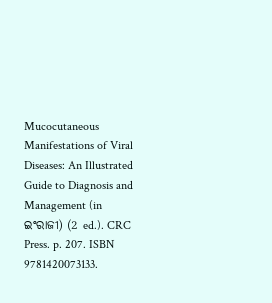Mucocutaneous Manifestations of Viral Diseases: An Illustrated Guide to Diagnosis and Management (in ଇଂରାଜୀ) (2 ed.). CRC Press. p. 207. ISBN 9781420073133.